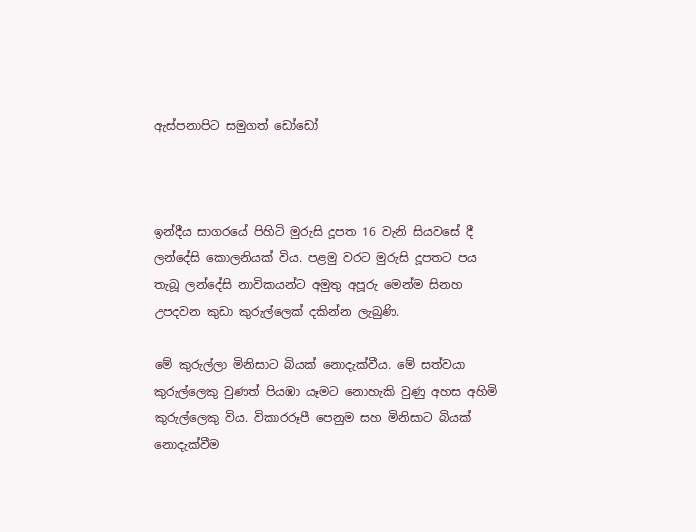ඇස්පනාපිට සමුගත් ඩෝඩෝ



ඉන්දීය සාගරයේ පිහිටි මුරුසි දූපත 16 වැනි සියවසේ දී ලන්දේසි කොලනියක් විය. පළමු වරට මුරුසි දූපතට පය තැබූ ලන්දේසි නාවිකයන්ට අමුතු අපූරු මෙන්ම සිනහ උපදවන කුඩා කුරුල්ලෙක් දකින්න ලැබුණි.

මේ කුරුල්ලා මිනිසාට බියක් නොදැක්වීය. මේ සත්වයා කුරුල්ලෙකු වුණත් පියඹා යෑමට නොහැකි වුණු අහස අහිමි කුරුල්ලෙකු විය. විකාරරූපී පෙනුම සහ මිනිසාට බියක් නොදැක්වීම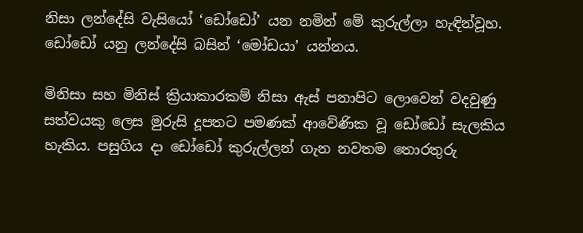නිසා ලන්දේසි වැසියෝ ‘ඩෝඩෝ’ යන නමින් මේ කුරුල්ලා හැඳින්වූහ. ඩෝඩෝ යනු ලන්දේසි බසින් ‘මෝඩයා’ යන්නය.

මිනිසා සහ මිනිස් ක්‍රියාකාරකම් නිසා ඇස් පනාපිට ලොවෙන් වදවුණු සත්වයකු ලෙස මුරුසි දූපතට පමණක් ආවේණික වූ ඩෝඩෝ සැලකිය හැකිය. පසුගිය දා ඩෝඩෝ කුරුල්ලන් ගැන නවතම තොරතුරු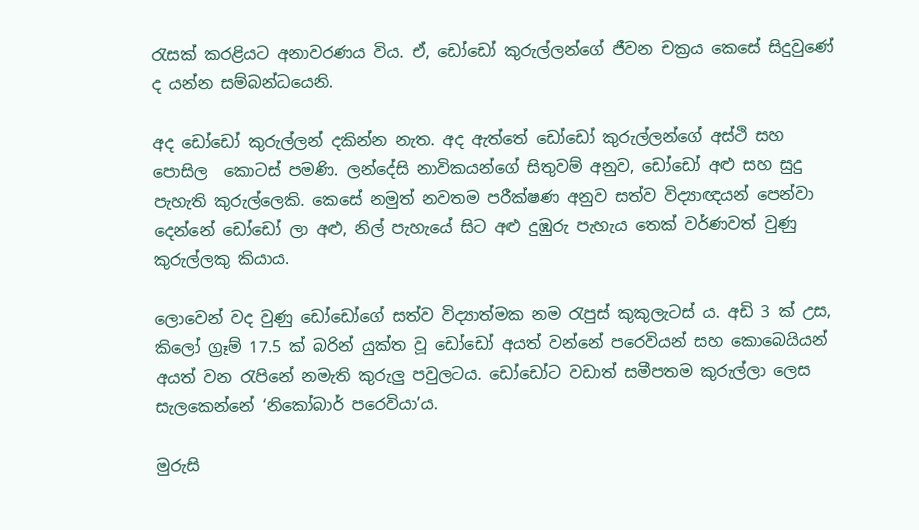රැසක් කරළියට අනාවරණය විය. ඒ, ඩෝඩෝ කුරුල්ලන්ගේ ජීවන චක්‍රය කෙසේ සිදුවුණේ ද යන්න සම්බන්ධයෙනි.

අද ඩෝඩෝ කුරුල්ලන් දකින්න නැත. අද ඇත්තේ ඩෝඩෝ කුරුල්ලන්ගේ අස්ථි සහ පොසිල  කොටස් පමණි. ලන්දේසි නාවිකයන්ගේ සිතුවම් අනුව, ඩෝඩෝ අළු සහ සුදු පැහැති කුරුල්ලෙකි. කෙසේ නමුත් නවතම පරීක්ෂණ අනුව සත්ව විද්‍යාඥයන් පෙන්වා දෙන්නේ ඩෝඩෝ ලා අළු, නිල් පැහැයේ සිට අළු දුඹුරු පැහැය තෙක් වර්ණවත් වුණු කුරුල්ලකු කියාය.

ලොවෙන් වද වුණු ඩෝඩෝගේ සත්ව විද්‍යාත්මක නම රැපුස් කුකුලැටස් ය. අඩි 3 ක් උස, කිලෝ ග්‍රෑම් 17.5 ක් බරින් යුක්ත වූ ඩෝඩෝ අයත් වන්නේ පරෙවියන් සහ කොබෙයියන් අයත් වන රැපිනේ නමැති කුරුලු පවුලටය. ඩෝඩෝට වඩාත් සමීපතම කුරුල්ලා ලෙස සැලකෙන්නේ ‘නිකෝබාර් පරෙවියා’ය.

මුරුසි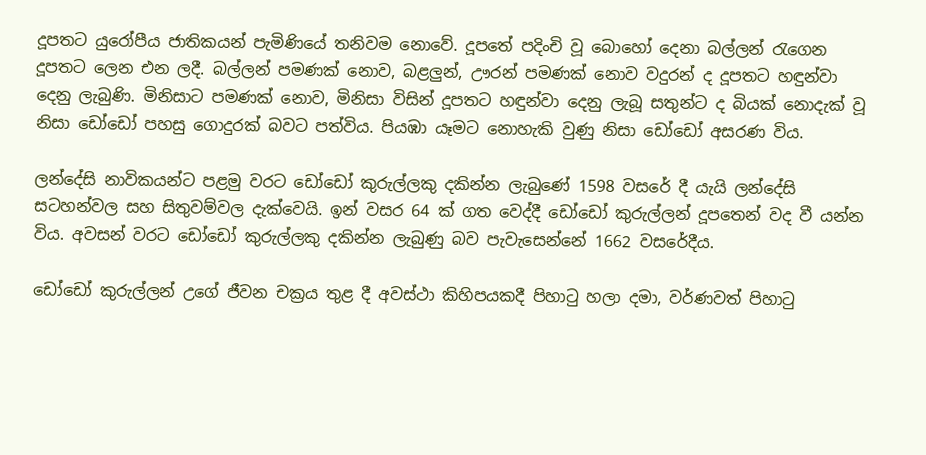දූපතට යුරෝපීය ජාතිකයන් පැමිණියේ තනිවම නොවේ. දූපතේ පදිංචි වූ බොහෝ දෙනා බල්ලන් රැගෙන දූපතට ලෙන එන ලදී. බල්ලන් පමණක් නොව, බළලුන්, ඌරන් පමණක් නොව වදුරන් ද දූපතට හඳුන්වා දෙනු ලැබුණි. මිනිසාට පමණක් නොව, මිනිසා විසින් දූපතට හඳුන්වා දෙනු ලැබූ සතුන්ට ද බියක් නොදැක් වූ නිසා ඩෝඩෝ පහසු ගොදුරක් බවට පත්විය. පියඹා යෑමට නොහැකි වුණු නිසා ඩෝඩෝ අසරණ විය.

ලන්දේසි නාවිකයන්ට පළමු වරට ඩෝඩෝ කුරුල්ලකු දකින්න ලැබුණේ 1598 වසරේ දී යැයි ලන්දේසි සටහන්වල සහ සිතුවම්වල දැක්වෙයි. ඉන් වසර 64 ක් ගත වෙද්දී ඩෝඩෝ කුරුල්ලන් දූපතෙන් වද වී යන්න විය. අවසන් වරට ඩෝඩෝ කුරුල්ලකු දකින්න ලැබුණු බව පැවැසෙන්නේ 1662 වසරේදීය.

ඩෝඩෝ කුරුල්ලන් උගේ ජීවන චක්‍රය තුළ දී අවස්ථා කිහිපයකදී පිහාටු හලා දමා, වර්ණවත් පිහාටු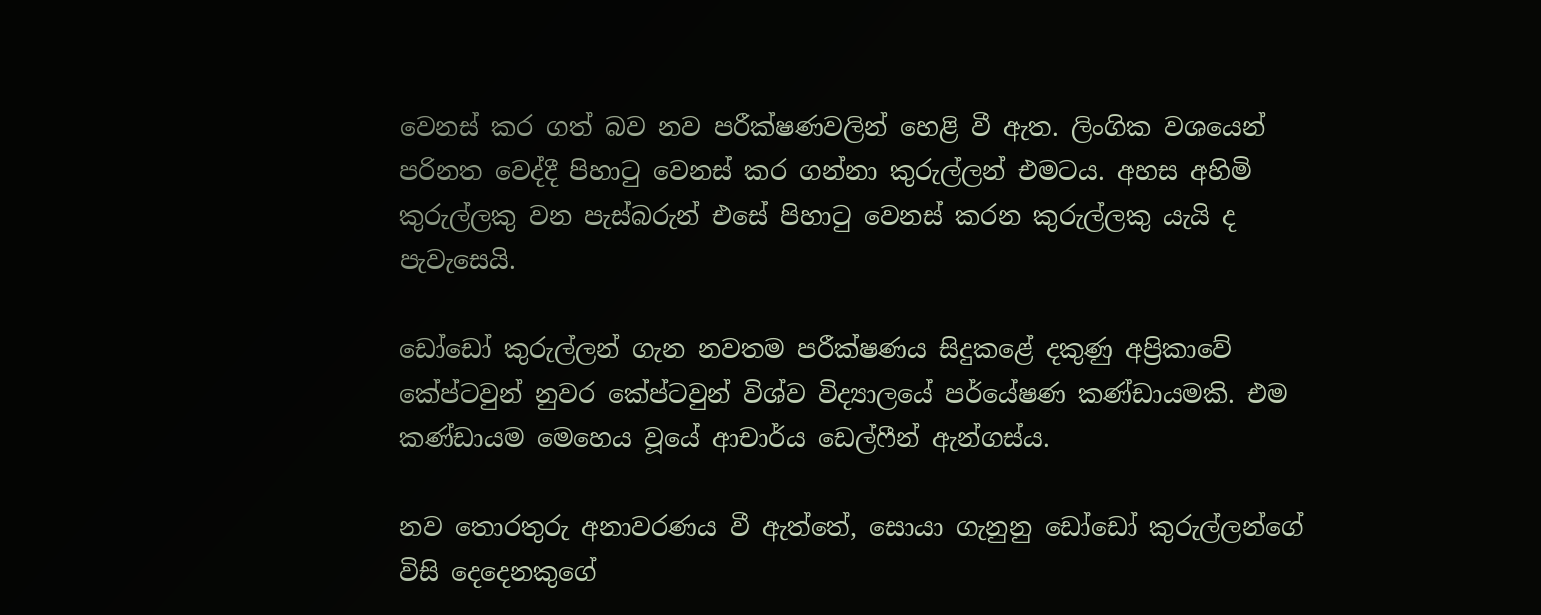වෙනස් කර ගත් බව නව පරීක්ෂණවලින් හෙළි වී ඇත. ලිංගික වශයෙන් පරිනත වෙද්දී පිහාටු වෙනස් කර ගන්නා කුරුල්ලන් එමටය. අහස අහිමි කුරුල්ලකු වන පැස්බරුන් එසේ පිහාටු වෙනස් කරන කුරුල්ලකු යැයි ද පැවැසෙයි.

ඩෝඩෝ කුරුල්ලන් ගැන නවතම පරීක්ෂණය සිදුකළේ දකුණු අප්‍රිකාවේ කේප්ටවුන් නුවර කේප්ටවුන් විශ්ව විද්‍යාලයේ පර්යේෂණ කණ්ඩායමකි. එම කණ්ඩායම මෙහෙය වූයේ ආචාර්ය ඩෙල්ෆීන් ඇන්ගස්ය.

නව තොරතුරු අනාවරණය වී ඇත්තේ, සොයා ගැනුනු ඩෝඩෝ කුරුල්ලන්ගේ විසි දෙදෙනකුගේ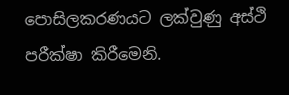පොසිලකරණයට ලක්වුණු අස්ථි පරීක්ෂා කිරීමෙනි.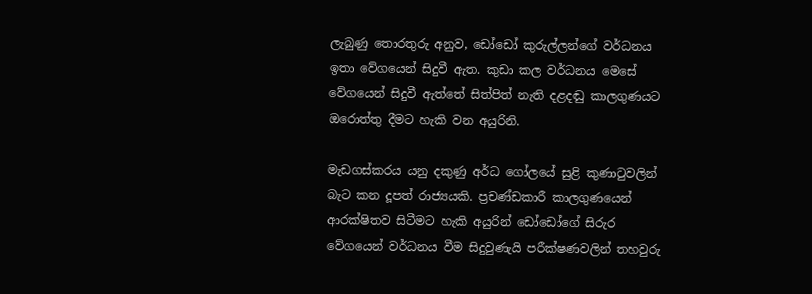ලැබුණු තොරතුරු අනුව, ඩෝඩෝ කුරුල්ලන්ගේ වර්ධනය ඉතා වේගයෙන් සිදුවී ඇත. කුඩා කල වර්ධනය මෙසේ වේගයෙන් සිදුවී ඇත්තේ සිත්පිත් නැති දළදඬු කාලගුණයට ඔරොත්තු දීමට හැකි වන අයුරිනි.

මැඩගස්කරය යනු දකුණු අර්ධ ගෝලයේ සුළි කුණාටුවලින් බැට කන දූපත් රාජ්‍යයකි. ප්‍රචණ්ඩකාරී කාලගුණයෙන් ආරක්ෂිතව සිටීමට හැකි අයුරින් ඩෝඩෝගේ සිරුර වේගයෙන් වර්ධනය වීම සිදුවුණැයි පරීක්ෂණවලින් තහවුරු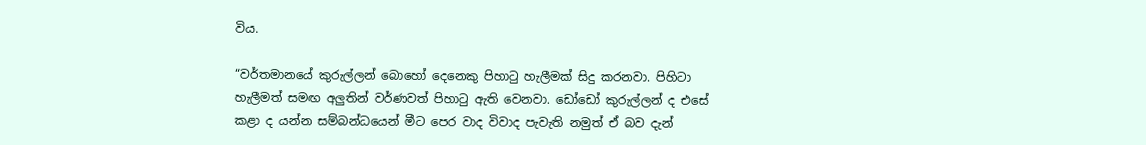විය.

“වර්තමානයේ කුරුල්ලන් බොහෝ දෙනෙකු පිහාටු හැලීමක් සිදු කරනවා. පිහිටා හැලීමත් සමඟ අලුතින් වර්ණවත් පිහාටු ඇති වෙනවා. ඩෝඩෝ කුරුල්ලන් ද එසේ කළා ද යන්න සම්බන්ධයෙන් මීට පෙර වාද විවාද පැවැති නමුත් ඒ බව දැන්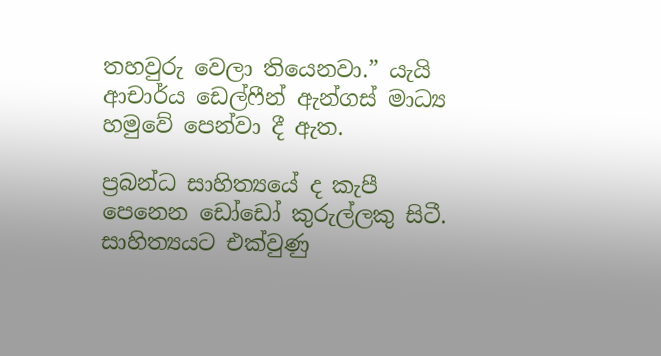තහවුරු වෙලා තියෙනවා.” යැයි ආචාර්ය ඩෙල්ෆීන් ඇන්ගස් මාධ්‍ය හමුවේ පෙන්වා දී ඇත.

ප්‍රබන්ධ සාහිත්‍යයේ ද කැපී පෙනෙන ඩෝඩෝ කුරුල්ලකු සිටී. සාහිත්‍යයට එක්වුණු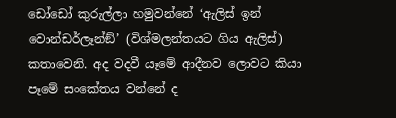ඩෝඩෝ කුරුල්ලා හමුවන්නේ ‘ඇලිස් ඉන් වොන්ඩර්ලෑන්ඞ්’ (විශ්මලන්තයට ගිය ඇලිස්) කතාවෙනි. අද වදවී යෑමේ ආදීනව ලොවට කියා පෑමේ සංකේතය වන්නේ ද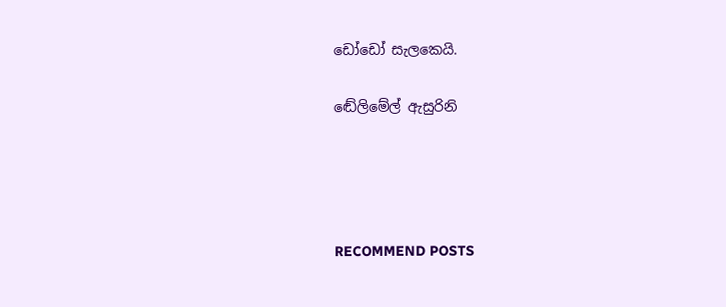ඩෝඩෝ සැලකෙයි.

ඬේලිමේල් ඇසුරිනි




RECOMMEND POSTS